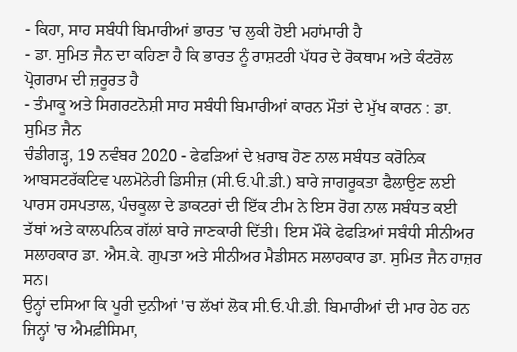- ਕਿਹਾ, ਸਾਹ ਸਬੰਧੀ ਬਿਮਾਰੀਆਂ ਭਾਰਤ 'ਚ ਲੁਕੀ ਹੋਈ ਮਹਾਂਮਾਰੀ ਹੈ
- ਡਾ. ਸੁਮਿਤ ਜੈਨ ਦਾ ਕਹਿਣਾ ਹੈ ਕਿ ਭਾਰਤ ਨੂੰ ਰਾਸ਼ਟਰੀ ਪੱਧਰ ਦੇ ਰੋਕਥਾਮ ਅਤੇ ਕੰਟਰੋਲ ਪ੍ਰੋਗਰਾਮ ਦੀ ਜ਼ਰੂਰਤ ਹੈ
- ਤੰਮਾਕੂ ਅਤੇ ਸਿਗਰਟਨੋਸ਼ੀ ਸਾਹ ਸਬੰਧੀ ਬਿਮਾਰੀਆਂ ਕਾਰਨ ਮੌਤਾਂ ਦੇ ਮੁੱਖ ਕਾਰਨ : ਡਾ. ਸੁਮਿਤ ਜੈਨ
ਚੰਡੀਗੜ੍ਹ, 19 ਨਵੰਬਰ 2020 - ਫੇਫੜਿਆਂ ਦੇ ਖ਼ਰਾਬ ਹੋਣ ਨਾਲ ਸਬੰਧਤ ਕਰੋਨਿਕ ਆਬਸਟਰੱਕਟਿਵ ਪਲਮੋਨੇਰੀ ਡਿਸੀਜ਼ (ਸੀ.ਓ.ਪੀ.ਡੀ.) ਬਾਰੇ ਜਾਗਰੂਕਤਾ ਫੈਲਾਉਣ ਲਈ ਪਾਰਸ ਹਸਪਤਾਲ, ਪੰਚਕੂਲਾ ਦੇ ਡਾਕਟਰਾਂ ਦੀ ਇੱਕ ਟੀਮ ਨੇ ਇਸ ਰੋਗ ਨਾਲ ਸਬੰਧਤ ਕਈ ਤੱਥਾਂ ਅਤੇ ਕਾਲਪਨਿਕ ਗੱਲਾਂ ਬਾਰੇ ਜਾਣਕਾਰੀ ਦਿੱਤੀ। ਇਸ ਮੌਕੇ ਫੇਫੜਿਆਂ ਸਬੰਧੀ ਸੀਨੀਅਰ ਸਲਾਹਕਾਰ ਡਾ. ਐਸ.ਕੇ. ਗੁਪਤਾ ਅਤੇ ਸੀਨੀਅਰ ਮੈਡੀਸਨ ਸਲਾਹਕਾਰ ਡਾ. ਸੁਮਿਤ ਜੈਨ ਹਾਜ਼ਰ ਸਨ।
ਉਨ੍ਹਾਂ ਦਸਿਆ ਕਿ ਪੂਰੀ ਦੁਨੀਆਂ 'ਚ ਲੱਖਾਂ ਲੋਕ ਸੀ.ਓ.ਪੀ.ਡੀ. ਬਿਮਾਰੀਆਂ ਦੀ ਮਾਰ ਹੇਠ ਹਨ ਜਿਨ੍ਹਾਂ 'ਚ ਐਮਫ਼ੀਸਿਮਾ,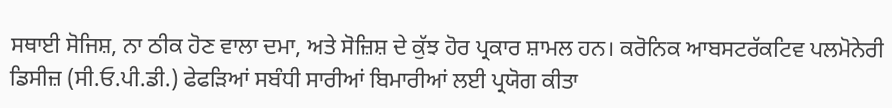ਸਥਾਈ ਸੋਜਿਸ਼, ਨਾ ਠੀਕ ਹੋਣ ਵਾਲਾ ਦਮਾ, ਅਤੇ ਸੋਜ਼ਿਸ਼ ਦੇ ਕੁੱਝ ਹੋਰ ਪ੍ਰਕਾਰ ਸ਼ਾਮਲ ਹਨ। ਕਰੋਨਿਕ ਆਬਸਟਰੱਕਟਿਵ ਪਲਮੋਨੇਰੀ ਡਿਸੀਜ਼ (ਸੀ.ਓ.ਪੀ.ਡੀ.) ਫੇਫੜਿਆਂ ਸਬੰਧੀ ਸਾਰੀਆਂ ਬਿਮਾਰੀਆਂ ਲਈ ਪ੍ਰਯੋਗ ਕੀਤਾ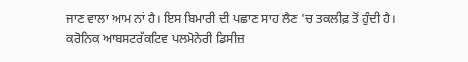ਜਾਣ ਵਾਲਾ ਆਮ ਨਾਂ ਹੈ। ਇਸ ਬਿਮਾਰੀ ਦੀ ਪਛਾਣ ਸਾਹ ਲੈਣ 'ਚ ਤਕਲੀਫ਼ ਤੋਂ ਹੁੰਦੀ ਹੈ।
ਕਰੋਨਿਕ ਆਬਸਟਰੱਕਟਿਵ ਪਲਮੋਨੇਰੀ ਡਿਸੀਜ਼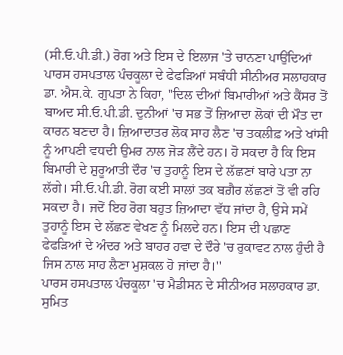(ਸੀ.ਓ.ਪੀ.ਡੀ.) ਰੋਗ ਅਤੇ ਇਸ ਦੇ ਇਲਾਜ 'ਤੇ ਚਾਨਣਾ ਪਾਉਂਦਿਆਂ ਪਾਰਸ ਹਸਪਤਾਲ ਪੰਚਕੂਲਾ ਦੇ ਫੇਫੜਿਆਂ ਸਬੰਧੀ ਸੀਨੀਅਰ ਸਲਾਹਕਾਰ ਡਾ. ਐਸ.ਕੇ. ਗੁਪਤਾ ਨੇ ਕਿਹਾ, ''ਦਿਲ ਦੀਆਂ ਬਿਮਾਰੀਆਂ ਅਤੇ ਕੈਂਸਰ ਤੋਂ ਬਾਅਦ ਸੀ.ਓ.ਪੀ.ਡੀ. ਦੁਨੀਆਂ 'ਚ ਸਭ ਤੋਂ ਜ਼ਿਆਦਾ ਲੋਕਾਂ ਦੀ ਮੌਤ ਦਾ ਕਾਰਨ ਬਣਦਾ ਹੈ। ਜ਼ਿਆਦਾਤਰ ਲੋਕ ਸਾਹ ਲੈਣ 'ਚ ਤਕਲੀਫ਼ ਅਤੇ ਖਾਂਸੀ ਨੂੰ ਆਪਣੀ ਵਧਦੀ ਉਮਰ ਨਾਲ ਜੋੜ ਲੈਂਦੇ ਹਨ। ਹੋ ਸਕਦਾ ਹੈ ਕਿ ਇਸ ਬਿਮਾਰੀ ਦੇ ਸ਼ੁਰੂਆਤੀ ਦੌਰ 'ਚ ਤੁਹਾਨੂੰ ਇਸ ਦੇ ਲੱਛਣਾਂ ਬਾਰੇ ਪਤਾ ਨਾ ਲੱਗੇ। ਸੀ.ਓ.ਪੀ.ਡੀ. ਰੋਗ ਕਈ ਸਾਲਾਂ ਤਕ ਬਗ਼ੈਰ ਲੱਛਣਾਂ ਤੋਂ ਵੀ ਰਹਿ ਸਕਦਾ ਹੈ। ਜਦੋਂ ਇਹ ਰੋਗ ਬਹੁਤ ਜ਼ਿਆਦਾ ਵੱਧ ਜਾਂਦਾ ਹੈ, ਉਸੇ ਸਮੇਂ ਤੁਹਾਨੂੰ ਇਸ ਦੇ ਲੱਛਣ ਵੇਖਣ ਨੂੰ ਮਿਲਦੇ ਹਨ। ਇਸ ਦੀ ਪਛਾਣ ਫੇਫੜਿਆਂ ਦੇ ਅੰਦਰ ਅਤੇ ਬਾਹਰ ਹਵਾ ਦੇ ਦੌਰੇ 'ਚ ਰੁਕਾਵਟ ਨਾਲ ਹੁੰਦੀ ਹੈ ਜਿਸ ਨਾਲ ਸਾਹ ਲੈਣਾ ਮੁਸ਼ਕਲ ਹੋ ਜਾਂਦਾ ਹੈ।''
ਪਾਰਸ ਹਸਪਤਾਲ ਪੰਚਕੂਲਾ 'ਚ ਮੈਡੀਸਨ ਦੇ ਸੀਨੀਅਰ ਸਲਾਹਕਾਰ ਡਾ. ਸੁਮਿਤ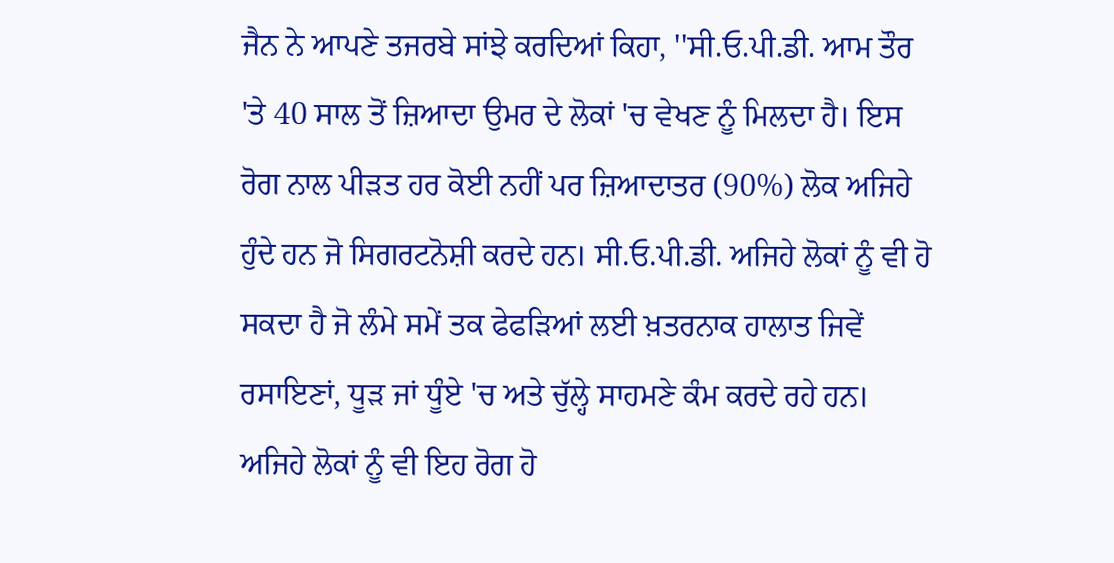ਜੈਨ ਨੇ ਆਪਣੇ ਤਜਰਬੇ ਸਾਂਝੇ ਕਰਦਿਆਂ ਕਿਹਾ, ''ਸੀ.ਓ.ਪੀ.ਡੀ. ਆਮ ਤੌਰ 'ਤੇ 40 ਸਾਲ ਤੋਂ ਜ਼ਿਆਦਾ ਉਮਰ ਦੇ ਲੋਕਾਂ 'ਚ ਵੇਖਣ ਨੂੰ ਮਿਲਦਾ ਹੈ। ਇਸ ਰੋਗ ਨਾਲ ਪੀੜਤ ਹਰ ਕੋਈ ਨਹੀਂ ਪਰ ਜ਼ਿਆਦਾਤਰ (90%) ਲੋਕ ਅਜਿਹੇ ਹੁੰਦੇ ਹਨ ਜੋ ਸਿਗਰਟਨੋਸ਼ੀ ਕਰਦੇ ਹਨ। ਸੀ.ਓ.ਪੀ.ਡੀ. ਅਜਿਹੇ ਲੋਕਾਂ ਨੂੰ ਵੀ ਹੋ ਸਕਦਾ ਹੈ ਜੋ ਲੰਮੇ ਸਮੇਂ ਤਕ ਫੇਫੜਿਆਂ ਲਈ ਖ਼ਤਰਨਾਕ ਹਾਲਾਤ ਜਿਵੇਂ ਰਸਾਇਣਾਂ, ਧੂੜ ਜਾਂ ਧੂੰਏ 'ਚ ਅਤੇ ਚੁੱਲ੍ਹੇ ਸਾਹਮਣੇ ਕੰਮ ਕਰਦੇ ਰਹੇ ਹਨ। ਅਜਿਹੇ ਲੋਕਾਂ ਨੂੰ ਵੀ ਇਹ ਰੋਗ ਹੋ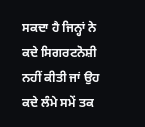ਸਕਦਾ ਹੈ ਜਿਨ੍ਹਾਂ ਨੇ ਕਦੇ ਸਿਗਰਟਨੋਸ਼ੀ ਨਹੀਂ ਕੀਤੀ ਜਾਂ ਉਹ ਕਦੇ ਲੰਮੇ ਸਮੇਂ ਤਕ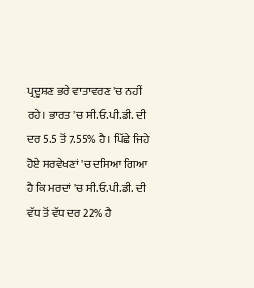ਪ੍ਰਦੂਸ਼ਣ ਭਰੇ ਵਾਤਾਵਰਣ 'ਚ ਨਹੀਂ ਰਹੇ। ਭਾਰਤ 'ਚ ਸੀ.ਓ.ਪੀ.ਡੀ. ਦੀ ਦਰ 5.5 ਤੋਂ 7.55% ਹੈ। ਪਿੱਛੇ ਜਿਹੇ ਹੋਏ ਸਰਵੇਖਣਾਂ 'ਚ ਦਸਿਆ ਗਿਆ ਹੈ ਕਿ ਮਰਦਾਂ 'ਚ ਸੀ.ਓ.ਪੀ.ਡੀ. ਦੀ ਵੱਧ ਤੋਂ ਵੱਧ ਦਰ 22% ਹੈ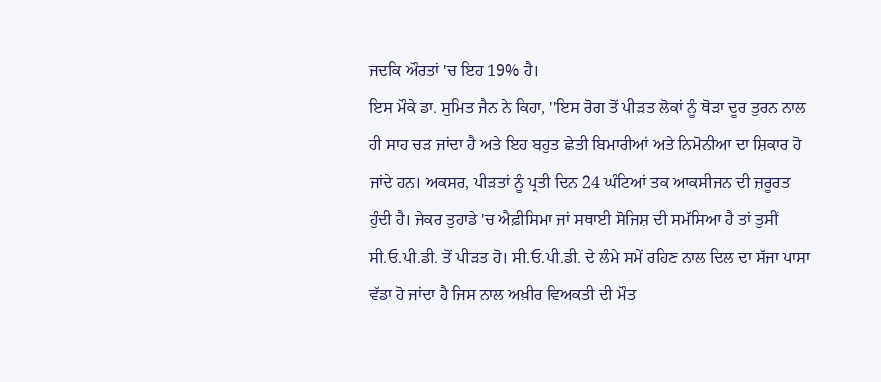ਜਦਕਿ ਔਰਤਾਂ 'ਚ ਇਹ 19% ਹੈ।
ਇਸ ਮੌਕੇ ਡਾ. ਸੁਮਿਤ ਜੈਨ ਨੇ ਕਿਹਾ, ''ਇਸ ਰੋਗ ਤੋਂ ਪੀੜਤ ਲੋਕਾਂ ਨੂੰ ਥੋੜਾ ਦੂਰ ਤੁਰਨ ਨਾਲ ਹੀ ਸਾਹ ਚੜ ਜਾਂਦਾ ਹੈ ਅਤੇ ਇਹ ਬਹੁਤ ਛੇਤੀ ਬਿਮਾਰੀਆਂ ਅਤੇ ਨਿਮੋਨੀਆ ਦਾ ਸ਼ਿਕਾਰ ਹੋ ਜਾਂਦੇ ਹਨ। ਅਕਸਰ, ਪੀੜਤਾਂ ਨੂੰ ਪ੍ਰਤੀ ਦਿਨ 24 ਘੰਟਿਆਂ ਤਕ ਆਕਸੀਜਨ ਦੀ ਜ਼ਰੂਰਤ ਹੁੰਦੀ ਹੈ। ਜੇਕਰ ਤੁਹਾਡੇ 'ਚ ਐਫ਼ੀਸਿਮਾ ਜਾਂ ਸਥਾਈ ਸੋਜਿਸ਼ ਦੀ ਸਮੱਸਿਆ ਹੈ ਤਾਂ ਤੁਸੀਂ ਸੀ.ਓ.ਪੀ.ਡੀ. ਤੋਂ ਪੀੜਤ ਹੋ। ਸੀ.ਓ.ਪੀ.ਡੀ. ਦੇ ਲੰਮੇ ਸਮੇਂ ਰਹਿਣ ਨਾਲ ਦਿਲ ਦਾ ਸੱਜਾ ਪਾਸਾ ਵੱਡਾ ਹੋ ਜਾਂਦਾ ਹੈ ਜਿਸ ਨਾਲ ਅਖ਼ੀਰ ਵਿਅਕਤੀ ਦੀ ਮੌਤ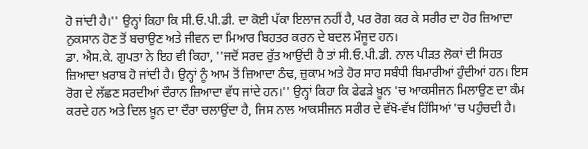ਹੋ ਜਾਂਦੀ ਹੈ।'' ਉਨ੍ਹਾਂ ਕਿਹਾ ਕਿ ਸੀ.ਓ.ਪੀ.ਡੀ. ਦਾ ਕੋਈ ਪੱਕਾ ਇਲਾਜ ਨਹੀਂ ਹੈ, ਪਰ ਰੋਗ ਕਰ ਕੇ ਸਰੀਰ ਦਾ ਹੋਰ ਜ਼ਿਆਦਾ ਨੁਕਸਾਨ ਹੋਣ ਤੋਂ ਬਚਾਉਣ ਅਤੇ ਜੀਵਨ ਦਾ ਮਿਆਰ ਬਿਹਤਰ ਕਰਨ ਦੇ ਬਦਲ ਮੌਜੂਦ ਹਨ।
ਡਾ. ਐਸ.ਕੇ. ਗੁਪਤਾ ਨੇ ਇਹ ਵੀ ਕਿਹਾ, ''ਜਦੋਂ ਸਰਦ ਰੁੱਤ ਆਉਂਦੀ ਹੈ ਤਾਂ ਸੀ.ਓ.ਪੀ.ਡੀ. ਨਾਲ ਪੀੜਤ ਲੋਕਾਂ ਦੀ ਸਿਹਤ ਜ਼ਿਆਦਾ ਖ਼ਰਾਬ ਹੋ ਜਾਂਦੀ ਹੈ। ਉਨ੍ਹਾਂ ਨੂੰ ਆਮ ਤੋਂ ਜ਼ਿਆਦਾ ਠੰਢ, ਜ਼ੁਕਾਮ ਅਤੇ ਹੋਰ ਸਾਹ ਸਬੰਧੀ ਬਿਮਾਰੀਆਂ ਹੁੰਦੀਆਂ ਹਨ। ਇਸ ਰੋਗ ਦੇ ਲੱਛਣ ਸਰਦੀਆਂ ਦੌਰਾਨ ਜ਼ਿਆਦਾ ਵੱਧ ਜਾਂਦੇ ਹਨ।'' ਉਨ੍ਹਾਂ ਕਿਹਾ ਕਿ ਫੇਫੜੇ ਖ਼ੂਨ 'ਚ ਆਕਸੀਜਨ ਮਿਲਾਉਣ ਦਾ ਕੰਮ ਕਰਦੇ ਹਨ ਅਤੇ ਦਿਲ ਖ਼ੂਨ ਦਾ ਦੌਰਾ ਚਲਾਉਂਦਾ ਹੈ, ਜਿਸ ਨਾਲ ਆਕਸੀਜਨ ਸਰੀਰ ਦੇ ਵੱਖੋ-ਵੱਖ ਹਿੱਸਿਆਂ 'ਚ ਪਹੁੰਚਦੀ ਹੈ।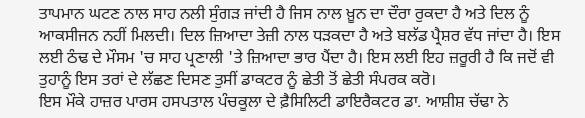ਤਾਪਮਾਨ ਘਟਣ ਨਾਲ ਸਾਹ ਨਲੀ ਸੁੰਗੜ ਜਾਂਦੀ ਹੈ ਜਿਸ ਨਾਲ ਖ਼ੂਨ ਦਾ ਦੌਰਾ ਰੁਕਦਾ ਹੈ ਅਤੇ ਦਿਲ ਨੂੰ ਆਕਸੀਜਨ ਨਹੀਂ ਮਿਲਦੀ। ਦਿਲ ਜ਼ਿਆਦਾ ਤੇਜ਼ੀ ਨਾਲ ਧੜਕਦਾ ਹੈ ਅਤੇ ਬਲੱਡ ਪ੍ਰੈਸ਼ਰ ਵੱਧ ਜਾਂਦਾ ਹੈ। ਇਸ ਲਈ ਠੰਢ ਦੇ ਮੌਸਮ 'ਚ ਸਾਹ ਪ੍ਰਣਾਲੀ 'ਤੇ ਜ਼ਿਆਦਾ ਭਾਰ ਪੈਂਦਾ ਹੈ। ਇਸ ਲਈ ਇਹ ਜ਼ਰੂਰੀ ਹੈ ਕਿ ਜਦੋਂ ਵੀ ਤੁਹਾਨੂੰ ਇਸ ਤਰਾਂ ਦੇ ਲੱਛਣ ਦਿਸਣ ਤੁਸੀਂ ਡਾਕਟਰ ਨੂੰ ਛੇਤੀ ਤੋਂ ਛੇਤੀ ਸੰਪਰਕ ਕਰੋ।
ਇਸ ਮੌਕੇ ਹਾਜ਼ਰ ਪਾਰਸ ਹਸਪਤਾਲ ਪੰਚਕੂਲਾ ਦੇ ਫ਼ੈਸਿਲਿਟੀ ਡਾਇਰੈਕਟਰ ਡਾ. ਆਸ਼ੀਸ਼ ਚੱਢਾ ਨੇ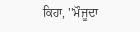ਕਿਹਾ, ''ਮੌਜੂਦਾ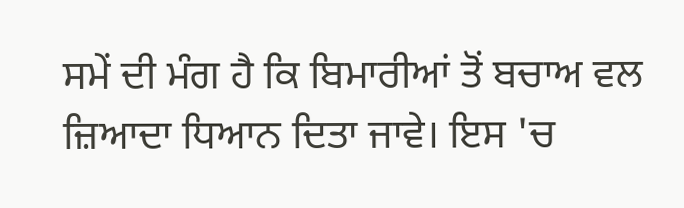ਸਮੇਂ ਦੀ ਮੰਗ ਹੈ ਕਿ ਬਿਮਾਰੀਆਂ ਤੋਂ ਬਚਾਅ ਵਲ ਜ਼ਿਆਦਾ ਧਿਆਨ ਦਿਤਾ ਜਾਵੇ। ਇਸ 'ਚ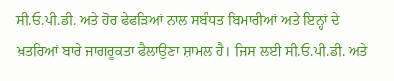ਸੀ.ਓ.ਪੀ.ਡੀ. ਅਤੇ ਹੋਰ ਫੇਫੜਿਆਂ ਨਾਲ ਸਬੰਧਤ ਬਿਮਾਰੀਆਂ ਅਤੇ ਇਨ੍ਹਾਂ ਦੇ ਖ਼ਤਰਿਆਂ ਬਾਰੇ ਜਾਗਰੂਕਤਾ ਫੈਲਾਉਣਾ ਸ਼ਾਮਲ ਹੈ। ਜਿਸ ਲਈ ਸੀ.ਓ.ਪੀ.ਡੀ. ਅਤੇ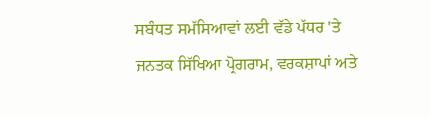ਸਬੰਧਤ ਸਮੱਸਿਆਵਾਂ ਲਈ ਵੱਡੇ ਪੱਧਰ 'ਤੇ ਜਨਤਕ ਸਿੱਖਿਆ ਪ੍ਰੋਗਰਾਮ, ਵਰਕਸ਼ਾਪਾਂ ਅਤੇ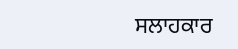ਸਲਾਹਕਾਰ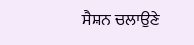ਸੈਸ਼ਨ ਚਲਾਉਣੇ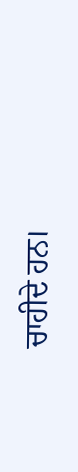ਚਾਹੀਦੇ ਹਨ।